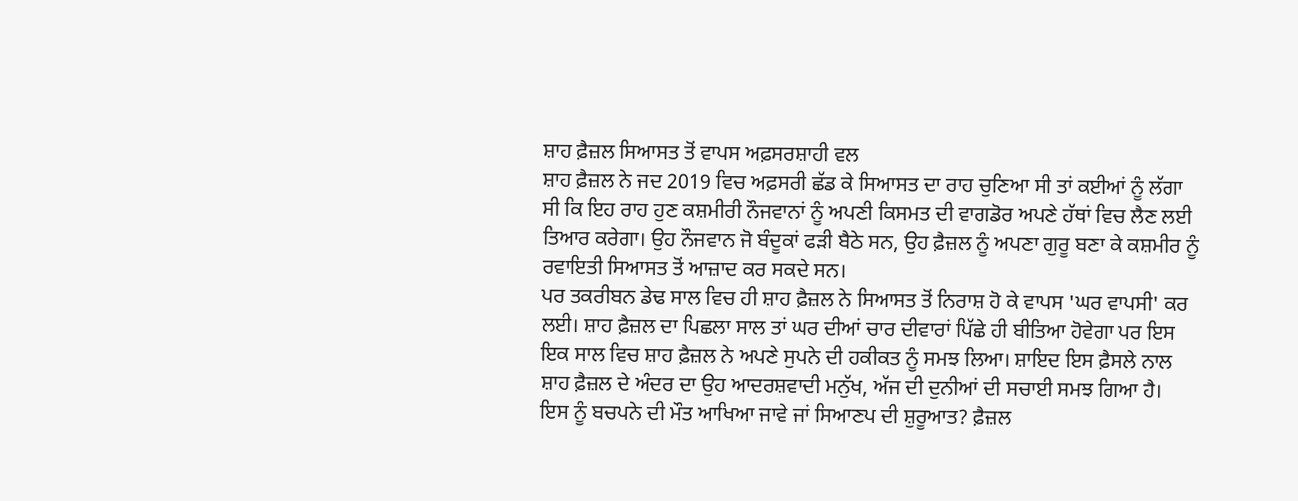ਸ਼ਾਹ ਫ਼ੈਜ਼ਲ ਸਿਆਸਤ ਤੋਂ ਵਾਪਸ ਅਫ਼ਸਰਸ਼ਾਹੀ ਵਲ
ਸ਼ਾਹ ਫ਼ੈਜ਼ਲ ਨੇ ਜਦ 2019 ਵਿਚ ਅਫ਼ਸਰੀ ਛੱਡ ਕੇ ਸਿਆਸਤ ਦਾ ਰਾਹ ਚੁਣਿਆ ਸੀ ਤਾਂ ਕਈਆਂ ਨੂੰ ਲੱਗਾ ਸੀ ਕਿ ਇਹ ਰਾਹ ਹੁਣ ਕਸ਼ਮੀਰੀ ਨੌਜਵਾਨਾਂ ਨੂੰ ਅਪਣੀ ਕਿਸਮਤ ਦੀ ਵਾਗਡੋਰ ਅਪਣੇ ਹੱਥਾਂ ਵਿਚ ਲੈਣ ਲਈ ਤਿਆਰ ਕਰੇਗਾ। ਉਹ ਨੌਜਵਾਨ ਜੋ ਬੰਦੂਕਾਂ ਫੜੀ ਬੈਠੇ ਸਨ, ਉਹ ਫ਼ੈਜ਼ਲ ਨੂੰ ਅਪਣਾ ਗੁਰੂ ਬਣਾ ਕੇ ਕਸ਼ਮੀਰ ਨੂੰ ਰਵਾਇਤੀ ਸਿਆਸਤ ਤੋਂ ਆਜ਼ਾਦ ਕਰ ਸਕਦੇ ਸਨ।
ਪਰ ਤਕਰੀਬਨ ਡੇਢ ਸਾਲ ਵਿਚ ਹੀ ਸ਼ਾਹ ਫ਼ੈਜ਼ਲ ਨੇ ਸਿਆਸਤ ਤੋਂ ਨਿਰਾਸ਼ ਹੋ ਕੇ ਵਾਪਸ 'ਘਰ ਵਾਪਸੀ' ਕਰ ਲਈ। ਸ਼ਾਹ ਫ਼ੈਜ਼ਲ ਦਾ ਪਿਛਲਾ ਸਾਲ ਤਾਂ ਘਰ ਦੀਆਂ ਚਾਰ ਦੀਵਾਰਾਂ ਪਿੱਛੇ ਹੀ ਬੀਤਿਆ ਹੋਵੇਗਾ ਪਰ ਇਸ ਇਕ ਸਾਲ ਵਿਚ ਸ਼ਾਹ ਫ਼ੈਜ਼ਲ ਨੇ ਅਪਣੇ ਸੁਪਨੇ ਦੀ ਹਕੀਕਤ ਨੂੰ ਸਮਝ ਲਿਆ। ਸ਼ਾਇਦ ਇਸ ਫ਼ੈਸਲੇ ਨਾਲ ਸ਼ਾਹ ਫ਼ੈਜ਼ਲ ਦੇ ਅੰਦਰ ਦਾ ਉਹ ਆਦਰਸ਼ਵਾਦੀ ਮਨੁੱਖ, ਅੱਜ ਦੀ ਦੁਨੀਆਂ ਦੀ ਸਚਾਈ ਸਮਝ ਗਿਆ ਹੈ।
ਇਸ ਨੂੰ ਬਚਪਨੇ ਦੀ ਮੌਤ ਆਖਿਆ ਜਾਵੇ ਜਾਂ ਸਿਆਣਪ ਦੀ ਸ਼ੁਰੂਆਤ? ਫ਼ੈਜ਼ਲ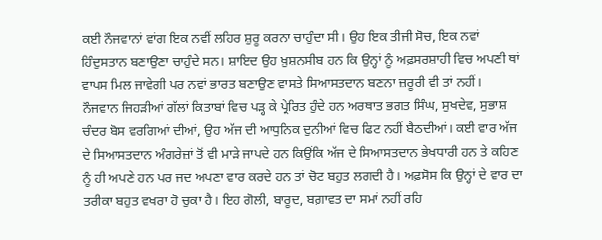ਕਈ ਨੌਜਵਾਨਾਂ ਵਾਂਗ ਇਕ ਨਵੀਂ ਲਹਿਰ ਸ਼ੁਰੂ ਕਰਨਾ ਚਾਹੁੰਦਾ ਸੀ। ਉਹ ਇਕ ਤੀਜੀ ਸੋਚ, ਇਕ ਨਵਾਂ ਹਿੰਦੁਸਤਾਨ ਬਣਾਉਣਾ ਚਾਹੁੰਦੇ ਸਨ। ਸ਼ਾਇਦ ਉਹ ਖ਼ੁਸ਼ਨਸੀਬ ਹਨ ਕਿ ਉਨ੍ਹਾਂ ਨੂੰ ਅਫ਼ਸਰਸ਼ਾਹੀ ਵਿਚ ਅਪਣੀ ਥਾਂ ਵਾਪਸ ਮਿਲ ਜਾਵੇਗੀ ਪਰ ਨਵਾਂ ਭਾਰਤ ਬਣਾਉਣ ਵਾਸਤੇ ਸਿਆਸਤਦਾਨ ਬਣਨਾ ਜ਼ਰੂਰੀ ਵੀ ਤਾਂ ਨਹੀਂ।
ਨੌਜਵਾਨ ਜਿਹੜੀਆਂ ਗੱਲਾਂ ਕਿਤਾਬਾਂ ਵਿਚ ਪੜ੍ਹ ਕੇ ਪ੍ਰੇਰਿਤ ਹੁੰਦੇ ਹਨ ਅਰਥਾਤ ਭਗਤ ਸਿੰਘ, ਸੁਖਦੇਵ, ਸੁਭਾਸ਼ ਚੰਦਰ ਬੋਸ ਵਰਗਿਆਂ ਦੀਆਂ, ਉਹ ਅੱਜ ਦੀ ਆਧੁਨਿਕ ਦੁਨੀਆਂ ਵਿਚ ਫਿਟ ਨਹੀਂ ਬੈਠਦੀਆਂ। ਕਈ ਵਾਰ ਅੱਜ ਦੇ ਸਿਆਸਤਦਾਨ ਅੰਗਰੇਜ਼ਾਂ ਤੋਂ ਵੀ ਮਾੜੇ ਜਾਪਦੇ ਹਨ ਕਿਉਂਕਿ ਅੱਜ ਦੇ ਸਿਆਸਤਦਾਨ ਭੇਖਧਾਰੀ ਹਨ ਤੇ ਕਹਿਣ ਨੂੰ ਹੀ ਅਪਣੇ ਹਨ ਪਰ ਜਦ ਅਪਣਾ ਵਾਰ ਕਰਦੇ ਹਨ ਤਾਂ ਚੋਟ ਬਹੁਤ ਲਗਦੀ ਹੈ। ਅਫ਼ਸੋਸ ਕਿ ਉਨ੍ਹਾਂ ਦੇ ਵਾਰ ਦਾ ਤਰੀਕਾ ਬਹੁਤ ਵਖਰਾ ਹੋ ਚੁਕਾ ਹੈ। ਇਹ ਗੋਲੀ, ਬਾਰੂਦ, ਬਗ਼ਾਵਤ ਦਾ ਸਮਾਂ ਨਹੀਂ ਰਹਿ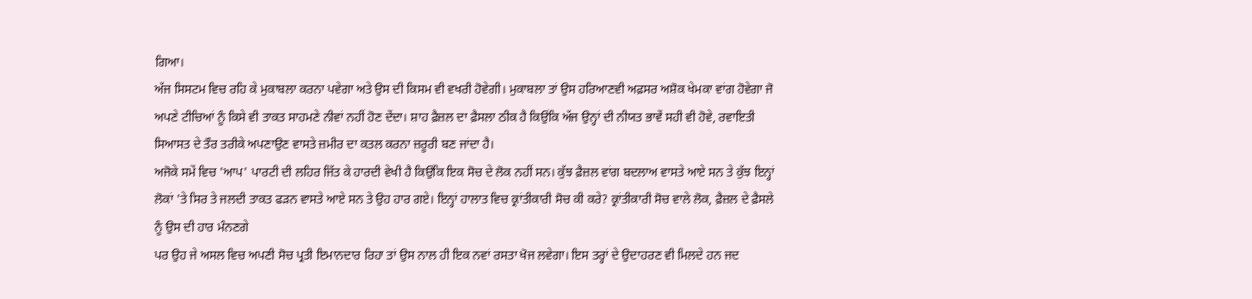ਗਿਆ।
ਅੱਜ ਸਿਸਟਮ ਵਿਚ ਰਹਿ ਕੇ ਮੁਕਾਬਲਾ ਕਰਨਾ ਪਵੇਗਾ ਅਤੇ ਉਸ ਦੀ ਕਿਸਮ ਵੀ ਵਖਰੀ ਹੋਵੇਗੀ। ਮੁਕਾਬਲਾ ਤਾਂ ਉਸ ਹਰਿਆਣਵੀ ਅਫ਼ਸਰ ਅਸ਼ੋਕ ਖੇਮਕਾ ਵਾਂਗ ਹੋਵੇਗਾ ਜੋ ਅਪਣੇ ਟੀਚਿਆਂ ਨੂੰ ਕਿਸੇ ਵੀ ਤਾਕਤ ਸਾਹਮਣੇ ਨੀਵਾਂ ਨਹੀਂ ਹੋਣ ਦੇਂਦਾ। ਸ਼ਾਹ ਫ਼ੈਜ਼ਲ ਦਾ ਫ਼ੈਸਲਾ ਠੀਕ ਹੈ ਕਿਉਂਕਿ ਅੱਜ ਉਨ੍ਹਾਂ ਦੀ ਨੀਯਤ ਭਾਵੇਂ ਸਹੀ ਵੀ ਹੋਵੇ, ਰਵਾਇਤੀ ਸਿਆਸਤ ਦੇ ਤੌਰ ਤਰੀਕੇ ਅਪਣਾਉਣ ਵਾਸਤੇ ਜ਼ਮੀਰ ਦਾ ਕਤਲ ਕਰਨਾ ਜ਼ਰੂਰੀ ਬਣ ਜਾਂਦਾ ਹੈ।
ਅਜੋਕੇ ਸਮੇਂ ਵਿਚ 'ਆਪ' ਪਾਰਟੀ ਦੀ ਲਹਿਰ ਜਿੱਤ ਕੇ ਹਾਰਦੀ ਵੇਖੀ ਹੈ ਕਿਉਂਕਿ ਇਕ ਸੋਚ ਦੇ ਲੋਕ ਨਹੀਂ ਸਨ। ਕੁੱਝ ਫ਼ੈਜ਼ਲ ਵਾਂਗ ਬਦਲਾਅ ਵਾਸਤੇ ਆਏ ਸਨ ਤੇ ਕੁੱਝ ਇਨ੍ਹਾਂ ਲੋਕਾਂ 'ਤੇ ਸਿਰ ਤੇ ਜਲਦੀ ਤਾਕਤ ਫੜਨ ਵਾਸਤੇ ਆਏ ਸਨ ਤੇ ਉਹ ਹਾਰ ਗਏ। ਇਨ੍ਹਾਂ ਹਾਲਾਤ ਵਿਚ ਕ੍ਰਾਂਤੀਕਾਰੀ ਸੋਚ ਕੀ ਕਰੇ? ਕ੍ਰਾਂਤੀਕਾਰੀ ਸੋਚ ਵਾਲੇ ਲੋਕ, ਫ਼ੈਜ਼ਲ ਦੇ ਫ਼ੈਸਲੇ ਨੂੰ ਉਸ ਦੀ ਹਾਰ ਮੰਨਣਗੇ
ਪਰ ਉਹ ਜੇ ਅਸਲ ਵਿਚ ਅਪਣੀ ਸੋਚ ਪ੍ਰਤੀ ਇਮਾਨਦਾਰ ਰਿਹਾ ਤਾਂ ਉਸ ਨਾਲ ਹੀ ਇਕ ਨਵਾਂ ਰਸਤਾ ਖੋਜ ਲਵੇਗਾ। ਇਸ ਤਰ੍ਹਾਂ ਦੇ ਉਦਾਹਰਣ ਵੀ ਮਿਲਦੇ ਹਨ ਜਦ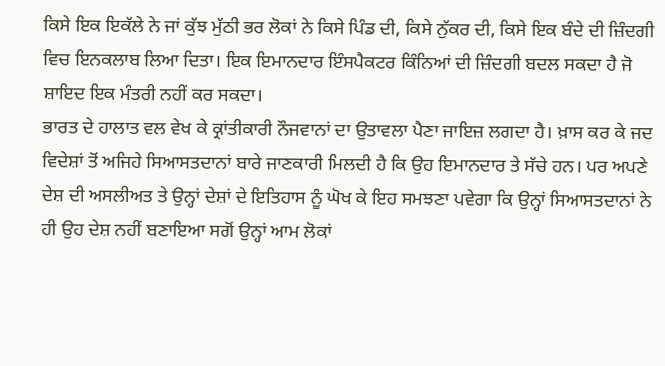ਕਿਸੇ ਇਕ ਇਕੱਲੇ ਨੇ ਜਾਂ ਕੁੱਝ ਮੁੱਠੀ ਭਰ ਲੋਕਾਂ ਨੇ ਕਿਸੇ ਪਿੰਡ ਦੀ, ਕਿਸੇ ਨੁੱਕਰ ਦੀ, ਕਿਸੇ ਇਕ ਬੰਦੇ ਦੀ ਜ਼ਿੰਦਗੀ ਵਿਚ ਇਨਕਲਾਬ ਲਿਆ ਦਿਤਾ। ਇਕ ਇਮਾਨਦਾਰ ਇੰਸਪੈਕਟਰ ਕਿੰਨਿਆਂ ਦੀ ਜ਼ਿੰਦਗੀ ਬਦਲ ਸਕਦਾ ਹੈ ਜੋ ਸ਼ਾਇਦ ਇਕ ਮੰਤਰੀ ਨਹੀਂ ਕਰ ਸਕਦਾ।
ਭਾਰਤ ਦੇ ਹਾਲਾਤ ਵਲ ਵੇਖ ਕੇ ਕ੍ਰਾਂਤੀਕਾਰੀ ਨੌਜਵਾਨਾਂ ਦਾ ਉਤਾਵਲਾ ਪੈਣਾ ਜਾਇਜ਼ ਲਗਦਾ ਹੈ। ਖ਼ਾਸ ਕਰ ਕੇ ਜਦ ਵਿਦੇਸ਼ਾਂ ਤੋਂ ਅਜਿਹੇ ਸਿਆਸਤਦਾਨਾਂ ਬਾਰੇ ਜਾਣਕਾਰੀ ਮਿਲਦੀ ਹੈ ਕਿ ਉਹ ਇਮਾਨਦਾਰ ਤੇ ਸੱਚੇ ਹਨ। ਪਰ ਅਪਣੇ ਦੇਸ਼ ਦੀ ਅਸਲੀਅਤ ਤੇ ਉਨ੍ਹਾਂ ਦੇਸ਼ਾਂ ਦੇ ਇਤਿਹਾਸ ਨੂੰ ਘੋਖ ਕੇ ਇਹ ਸਮਝਣਾ ਪਵੇਗਾ ਕਿ ਉਨ੍ਹਾਂ ਸਿਆਸਤਦਾਨਾਂ ਨੇ ਹੀ ਉਹ ਦੇਸ਼ ਨਹੀਂ ਬਣਾਇਆ ਸਗੋਂ ਉਨ੍ਹਾਂ ਆਮ ਲੋਕਾਂ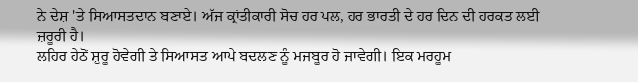ਨੇ ਦੇਸ਼ 'ਤੇ ਸਿਆਸਤਦਾਨ ਬਣਾਏ। ਅੱਜ ਕ੍ਰਾਂਤੀਕਾਰੀ ਸੋਚ ਹਰ ਪਲ, ਹਰ ਭਾਰਤੀ ਦੇ ਹਰ ਦਿਨ ਦੀ ਹਰਕਤ ਲਈ ਜ਼ਰੂਰੀ ਹੈ।
ਲਹਿਰ ਹੇਠੋਂ ਸ਼ੁਰੂ ਹੋਵੇਗੀ ਤੇ ਸਿਆਸਤ ਆਪੇ ਬਦਲਣ ਨੂੰ ਮਜਬੂਰ ਹੋ ਜਾਵੇਗੀ। ਇਕ ਮਰਹੂਮ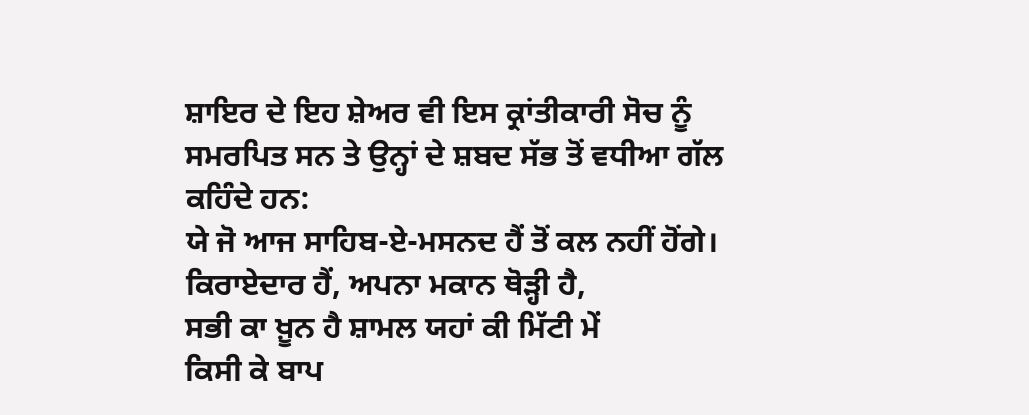ਸ਼ਾਇਰ ਦੇ ਇਹ ਸ਼ੇਅਰ ਵੀ ਇਸ ਕ੍ਰਾਂਤੀਕਾਰੀ ਸੋਚ ਨੂੰ ਸਮਰਪਿਤ ਸਨ ਤੇ ਉਨ੍ਹਾਂ ਦੇ ਸ਼ਬਦ ਸੱਭ ਤੋਂ ਵਧੀਆ ਗੱਲ ਕਹਿੰਦੇ ਹਨ:
ਯੇ ਜੋ ਆਜ ਸਾਹਿਬ-ਏ-ਮਸਨਦ ਹੈਂ ਤੋਂ ਕਲ ਨਹੀਂ ਹੋਂਗੇ।
ਕਿਰਾਏਦਾਰ ਹੈਂ, ਅਪਨਾ ਮਕਾਨ ਥੋੜ੍ਹੀ ਹੈ,
ਸਭੀ ਕਾ ਖ਼ੂਨ ਹੈ ਸ਼ਾਮਲ ਯਹਾਂ ਕੀ ਮਿੱਟੀ ਮੇਂ
ਕਿਸੀ ਕੇ ਬਾਪ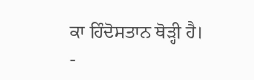ਕਾ ਹਿੰਦੋਸਤਾਨ ਥੋੜ੍ਹੀ ਹੈ।
-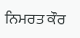ਨਿਮਰਤ ਕੌਰ